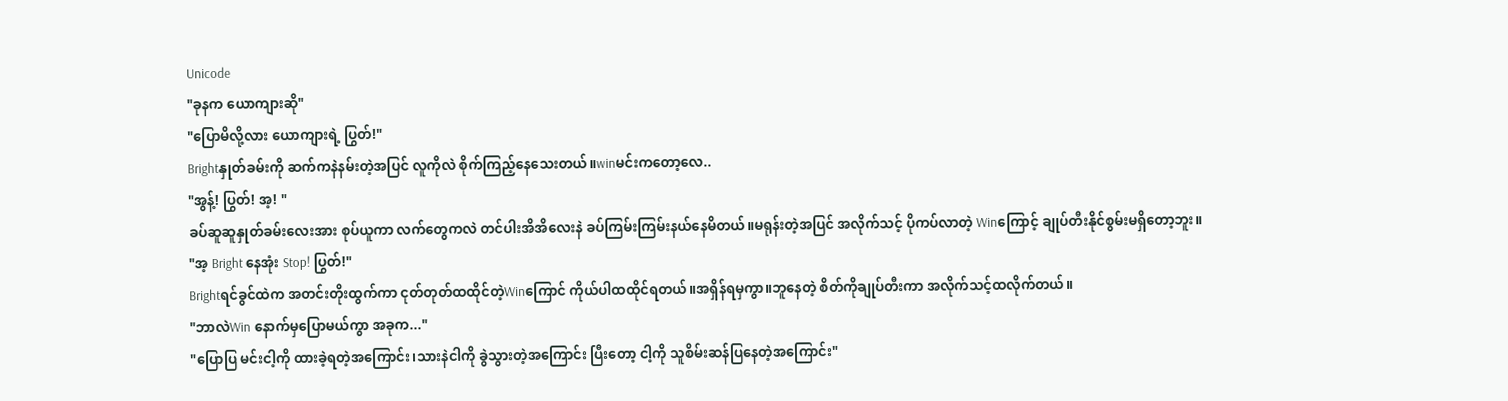Unicode
"ခုနက ယောကျားဆို"
"ပြောမိလို့လား ယောကျားရဲ့ ပြွတ်!"
Brightနှုတ်ခမ်းကို ဆက်ကနဲနမ်းတဲ့အပြင် လူကိုလဲ စိုက်ကြည့်နေသေးတယ်။winမင်းကတော့လေ..
"အွန့်! ပြွတ်! အ့! "
ခပ်ဆူဆူနှုတ်ခမ်းလေးအား စုပ်ယူကာ လက်တွေကလဲ တင်ပါးအိအိလေးနဲ ခပ်ကြမ်းကြမ်းနယ်နေမိတယ်။မရုန်းတဲ့အပြင် အလိုက်သင့် ပိုကပ်လာတဲ့ Winကြောင့် ချုပ်တီးနိုင်စွမ်းမရှိတော့ဘူး။
"အ့ Bright နေအုံး Stop! ပြွတ်!"
Brightရင်ခွင်ထဲက အတင်းတိုးထွက်ကာ ငုတ်တုတ်ထထိုင်တဲ့Winကြောင် ကိုယ်ပါထထိုင်ရတယ်။အရှိန်ရမှကွာ။ဘူနေတဲ့ စိတ်ကိုချုပ်တီးကာ အလိုက်သင့်ထလိုက်တယ်။
"ဘာလဲWin နောက်မှပြောမယ်ကွာ အခုက..."
"ပြောပြ မင်းငါ့ကို ထားခဲ့ရတဲ့အကြောင်း၊သားနဲငါကို ခွဲသွားတဲ့အကြောင်း ပြီးတော့ ငါ့ကို သူစိမ်းဆန်ပြနေတဲ့အကြောင်း"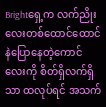Brightရှေ့က လက်ညိုးလေးတစ်ထောင်ထောင်နဲပြောနေတဲ့ကောင်လေးကို စိတ်ရှိလက်ရှိသာ ထလုပ်ရင် အသက်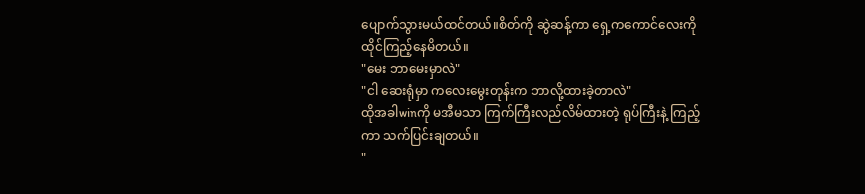ပျောက်သွားမယ်ထင်တယ်။စိတ်ကို ဆွဲဆန့်ကာ ရှေ့ကကောင်လေးကို ထိုင်ကြည့်နေမိတယ်။
"မေး ဘာမေးမှာလဲ"
"ငါ ဆေးရုံမှာ ကလေးမွေးတုန်းက ဘာလို့ထားခဲ့တာလဲ"
ထိုအခါwinကို မအီမသာ ကြက်ကြီးလည်လိမ်ထားတဲ့ ရုပ်ကြီးနဲ့ ကြည့်ကာ သက်ပြင်းချတယ်။
"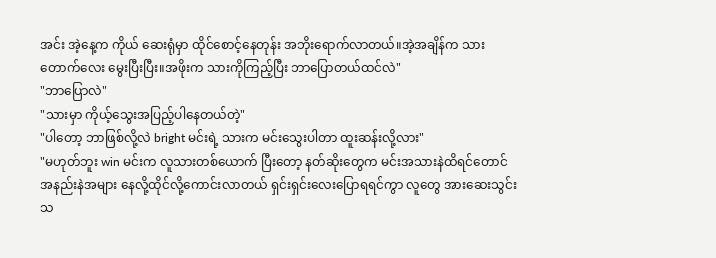အင်း အဲ့နေ့က ကိုယ် ဆေးရုံမှာ ထိုင်စောင့်နေတုန်း အဘိုးရောက်လာတယ်။အဲ့အချိန်က သားတောက်လေး မွေးပြီးပြီး။အဖိုးက သားကိုကြည့်ပြီး ဘာပြောတယ်ထင်လဲ"
"ဘာပြောလဲ"
"သားမှာ ကိုယ့်သွေးအပြည့်ပါနေတယ်တဲ့"
"ပါတော့ ဘာဖြစ်လို့လဲ bright မင်းရဲ့ သားက မင်းသွေးပါတာ ထူးဆန်းလို့လား"
"မဟုတ်ဘူး win မင်းက လူသားတစ်ယောက် ပြီးတော့ နတ်ဆိုးတွေက မင်းအသားနဲထိရင်တောင် အနည်းနဲအများ နေလို့ထိုင်လို့ကောင်းလာတယ် ရှင်းရှင်းလေးပြောရရင်ကွာ လူတွေ အားဆေးသွင်းသ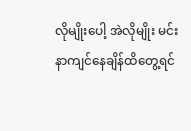လိုမျိုးပေါ့ အဲလိုမျိုး မင်းနာကျင်နေချိန်ထိတွေ့ရင်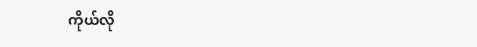ကိုယ်လို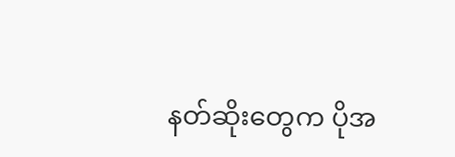နတ်ဆိုးတွေက ပိုအ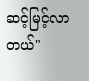ဆင့်မြင့်လာတယ်"